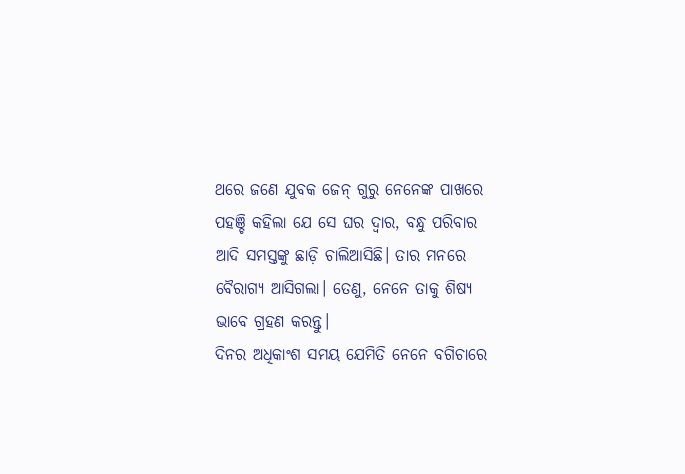ଥରେ ଜଣେ ଯୁବକ ଜେନ୍ ଗୁରୁ ନେନେଙ୍କ ପାଖରେ ପହଞ୍ଚି କହିଲା ଯେ ସେ ଘର ଦ୍ବାର, ବନ୍ଧୁ ପରିବାର ଆଦି ସମସ୍ତଙ୍କୁ ଛାଡ଼ି ଚାଲିଆସିଛି। ତାର ମନରେ ବୈରାଗ୍ୟ ଆସିଗଲା। ତେଣୁ, ନେନେ ତାକୁ ଶିଷ୍ୟ ଭାବେ ଗ୍ରହଣ କରନ୍ତୁ।
ଦିନର ଅଧିକାଂଶ ସମୟ ଯେମିତି ନେନେ ବଗିଚାରେ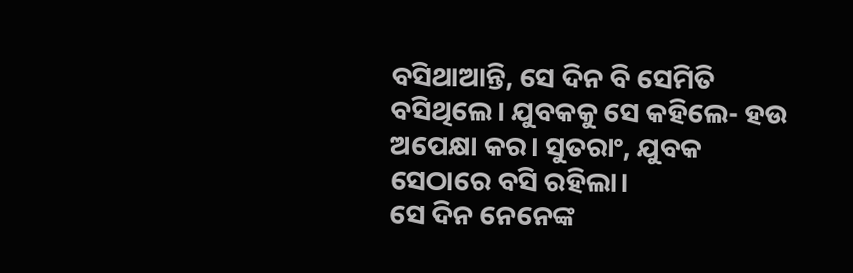ବସିଥାଆନ୍ତି, ସେ ଦିନ ବି ସେମିତି ବସିଥିଲେ। ଯୁବକକୁ ସେ କହିଲେ- ହଉ ଅପେକ୍ଷା କର। ସୁତରାଂ, ଯୁବକ ସେଠାରେ ବସି ରହିଲା।
ସେ ଦିନ ନେନେଙ୍କ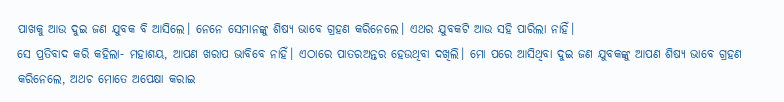ପାଖକୁ ଆଉ ଦୁଇ ଜଣ ଯୁବକ ବି ଆସିଲେ। ନେନେ ସେମାନଙ୍କୁ ଶିଷ୍ୟ ଭାବେ ଗ୍ରହଣ କରିନେଲେ। ଏଥର ଯୁବକଟି ଆଉ ସହି ପାରିଲା ନାହିଁ।
ସେ ପ୍ରତିବାଦ କରି କହିଲା- ମହାଶୟ, ଆପଣ ଖରାପ ଭାବିବେ ନାହିଁ। ଏଠାରେ ପାତରଅନ୍ତର ହେଉଥିବା ଦଖିଲି। ମୋ ପରେ ଆସିଥିବା ଦୁଇ ଜଣ ଯୁବକଙ୍କୁ ଆପଣ ଶିଷ୍ୟ ଭାବେ ଗ୍ରହଣ କରିନେଲେ, ଅଥଚ ମୋତେ ଅପେକ୍ଷା କରାଇ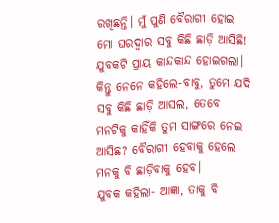ରଖିଛନ୍ତି। ମୁଁ ପୁଣି ବୈରାଗୀ ହୋଇ ମୋ ଘରଦ୍ବାର ସବୁ କିଛି ଛାଡ଼ି ଆସିଛି!
ଯୁବକଟି ପ୍ରାୟ କାନ୍ଦକାନ୍ଦ ହୋଇଗଲା। କିନ୍ତୁ ନେନେ କହିଲେ-ବାବୁ, ତୁମେ ଯଦି ସବୁ କିଛି ଛାଡ଼ି ଆସଲ, ତେବେ ମନଟିକୁ କାହିଁକି ତୁମ ସାଙ୍ଗରେ ନେଇ ଆସିଛ? ବୈରାଗୀ ହେବାକୁ ହେଲେ ମନକୁ ବି ଛାଡ଼ିବାକୁ ହେବ।
ଯୁବକ କହିଲା- ଆଜ୍ଞା, ତାକୁ ବି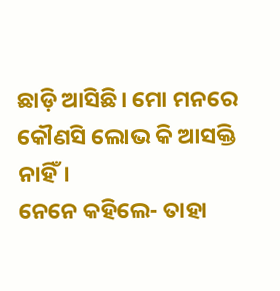ଛାଡ଼ି ଆସିଛି। ମୋ ମନରେ କୌଣସି ଲୋଭ କି ଆସକ୍ତି ନାହିଁ।
ନେନେ କହିଲେ- ତାହା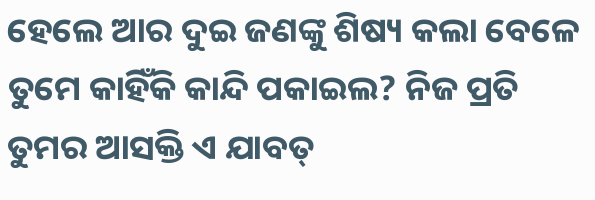ହେଲେ ଆର ଦୁଇ ଜଣଙ୍କୁ ଶିଷ୍ୟ କଲା ବେଳେ ତୁମେ କାହିଁକି କାନ୍ଦି ପକାଇଲ? ନିଜ ପ୍ରତି ତୁମର ଆସକ୍ତି ଏ ଯାବତ୍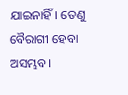ଯାଇନାହିଁ। ତେଣୁ ବୈରାଗୀ ହେବା ଅସମ୍ଭବ।